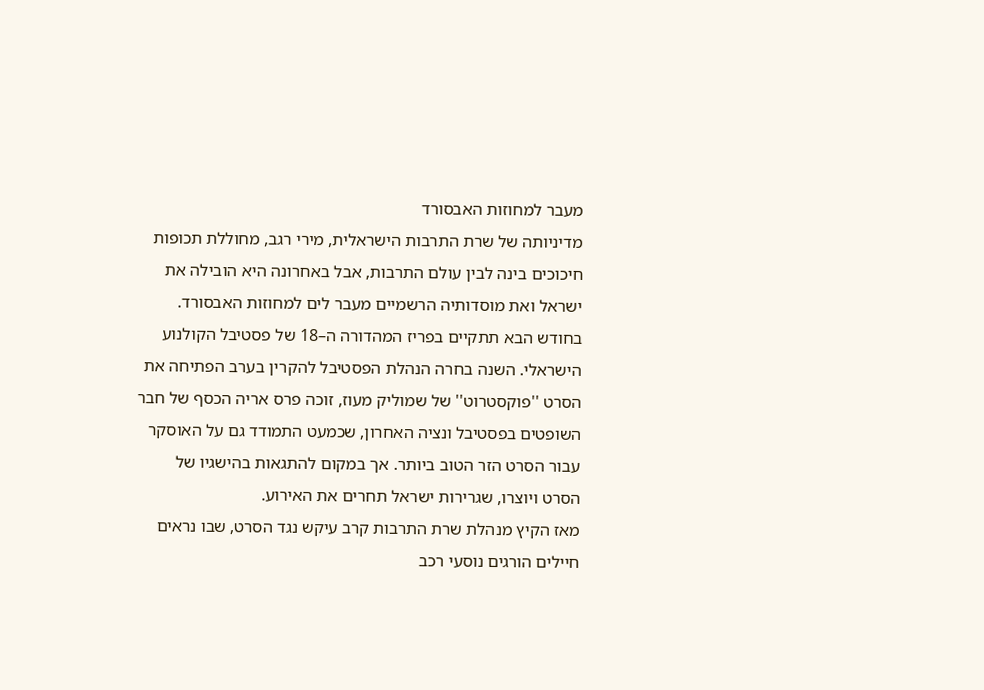מעבר למחוזות האבסורד
מדיניותה של שרת התרבות הישראלית, מירי רגב, מחוללת תכופות חיכוכים בינה לבין עולם התרבות, אבל באחרונה היא הובילה את ישראל ואת מוסדותיה הרשמיים מעבר לים למחוזות האבסורד.
בחודש הבא תתקיים בפריז המהדורה ה–18 של פסטיבל הקולנוע הישראלי. השנה בחרה הנהלת הפסטיבל להקרין בערב הפתיחה את הסרט ''פוקסטרוט'' של שמוליק מעוז, זוכה פרס אריה הכסף של חבר השופטים בפסטיבל ונציה האחרון, שכמעט התמודד גם על האוסקר עבור הסרט הזר הטוב ביותר. אך במקום להתגאות בהישגיו של הסרט ויוצרו, שגרירות ישראל תחרים את האירוע.
מאז הקיץ מנהלת שרת התרבות קרב עיקש נגד הסרט, שבו נראים חיילים הורגים נוסעי רכב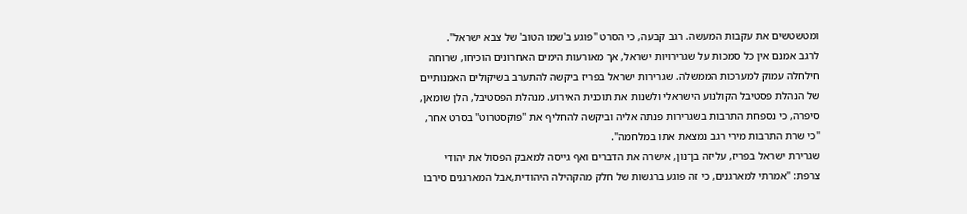ומטשטשים את עקבות המעשה. רגב קבעה, כי הסרט "פוגע ב'שמו הטוב' של צבא ישראל".
לרגב אמנם אין כל סמכות על שגרירויות ישראל, אך מאורעות הימים האחרונים הוכיחו, שרוחה חילחלה עמוק למערכות הממשלה. שגרירות ישראל בפריז ביקשה להתערב בשיקולים האמנותיים של הנהלת פסטיבל הקולנוע הישראלי ולשנות את תוכנית האירוע. מנהלת הפסטיבל, הלן שומאן, סיפרה, כי נספחת התרבות בשגרירות פנתה אליה וביקשה להחליף את ''פוקסטרוט'' בסרט אחר, "כי שרת התרבות מירי רגב נמצאת אתו במלחמה".
שגרירת ישראל בפריז, עליזה בן־נון, אישרה את הדברים ואף גייסה למאבק הפסול את יהודי צרפת: "אמרתי למארגנים, כי זה פוגע ברגשות של חלק מהקהילה היהודית,אבל המארגנים סירבו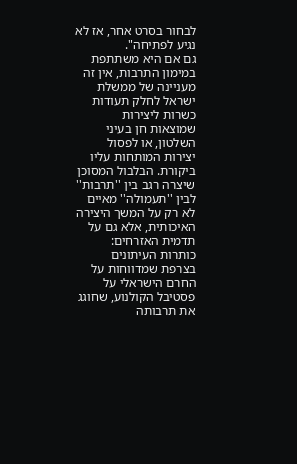לבחור בסרט אחר, אז לא נגיע לפתיחה".
גם אם היא משתתפת במימון התרבות, אין זה מעניינה של ממשלת ישראל לחלק תעודות כשרות ליצירות שמוצאות חן בעיני השלטון, או לפסול יצירות המותחות עליו ביקורת. הבלבול המסוכן שיצרה רגב בין ''תרבות'' לבין ''תעמולה'' מאיים לא רק על המשך היצירה האיכותית, אלא גם על תדמית האזרחים: כותרות העיתונים בצרפת שמדווחות על החרם הישראלי על פסטיבל הקולנוע, שחוגג את תרבותה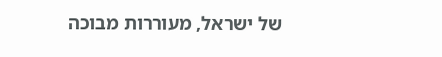של ישראל, מעוררות מבוכה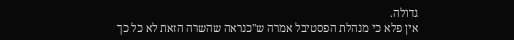גדולה.
אין פלא כי מנהלת הפסטיבל אמרה ש''כנראה שהשרה הזאת לא כל כך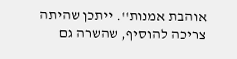אוהבת אמנות''. ייתכן שהיתה צריכה להוסיף, שהשרה גם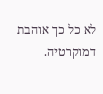לא כל כך אוהבת דמוקרטיה.